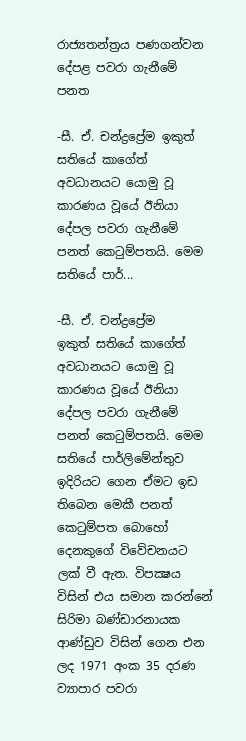රාජ්‍යතන්ත්‍රය පණගන්වන දේපළ පවරා ගැනීමේ පනත

-සී. ඒ. චන්ද්‍රප්‍රේම ඉකුත් සතියේ කාගේත් අවධානයට යොමු වූ කාරණය වූයේ ඊනියා දේපල පවරා ගැනීමේ පනත් කෙටුම්පතයි. මෙම සතියේ පාර්...

-සී. ඒ. චන්ද්‍රප්‍රේම
ඉකුත් සතියේ කාගේත් අවධානයට යොමු වූ කාරණය වූයේ ඊනියා දේපල පවරා ගැනීමේ පනත් කෙටුම්පතයි. මෙම සතියේ පාර්ලිමේන්තුව ඉදිරියට ගෙන ඒමට ඉඩ තිබෙන මෙකී පනත් කෙටුම්පත බොහෝ දෙනකුගේ විවේචනයට ලක්‌ වී ඇත. විපක්‍ෂය විසින් එය සමාන කරන්නේ සිරිමා බණ්‌ඩාරනායක ආණ්‌ඩුව විසින් ගෙන එන ලද 1971 අංක 35 දරණ ව්‍යාපාර පවරා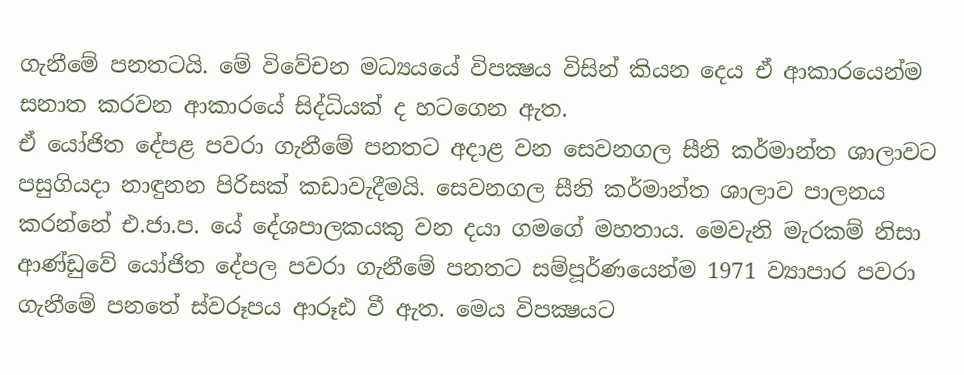ගැනීමේ පනතටයි. මේ විවේචන මධ්‍යයයේ විපක්‍ෂය විසින් කියන දෙය ඒ ආකාරයෙන්ම සනාත කරවන ආකාරයේ සිද්ධියක්‌ ද හටගෙන ඇත.
ඒ යෝජිත දේපළ පවරා ගැනීමේ පනතට අදාළ වන සෙවනගල සීනි කර්මාන්ත ශාලාවට පසුගියදා නාඳුනන පිරිසක්‌ කඩාවැදීමයි. සෙවනගල සීනි කර්මාන්ත ශාලාව පාලනය කරන්නේ එ.ජා.ප. යේ දේශපාලකයකු වන දයා ගමගේ මහතාය. මෙවැනි මැරකම් නිසා ආණ්‌ඩුවේ යෝජිත දේපල පවරා ගැනීමේ පනතට සම්පූර්ණයෙන්ම 1971 ව්‍යාපාර පවරා ගැනීමේ පනතේ ස්‌වරූපය ආරූඪ වී ඇත. මෙය විපක්‍ෂයට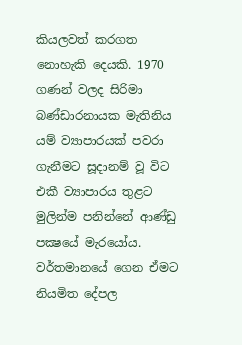කියලවත් කරගත නොහැකි දෙයකි. 1970 ගණන් වලද සිරිමා බණ්‌ඩාරනායක මැතිනිය යම් ව්‍යාපාරයක්‌ පවරා ගැනීමට සූදානම් වූ විට එකී ව්‍යාපාරය තුළට මුලින්ම පනින්නේ ආණ්‌ඩු පක්‍ෂයේ මැරයෝය. වර්තමානයේ ගෙන ඒමට නියමිත දේපල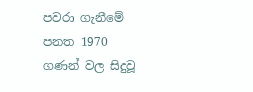පවරා ගැනීමේ පනත 1970 ගණන් වල සිදුවූ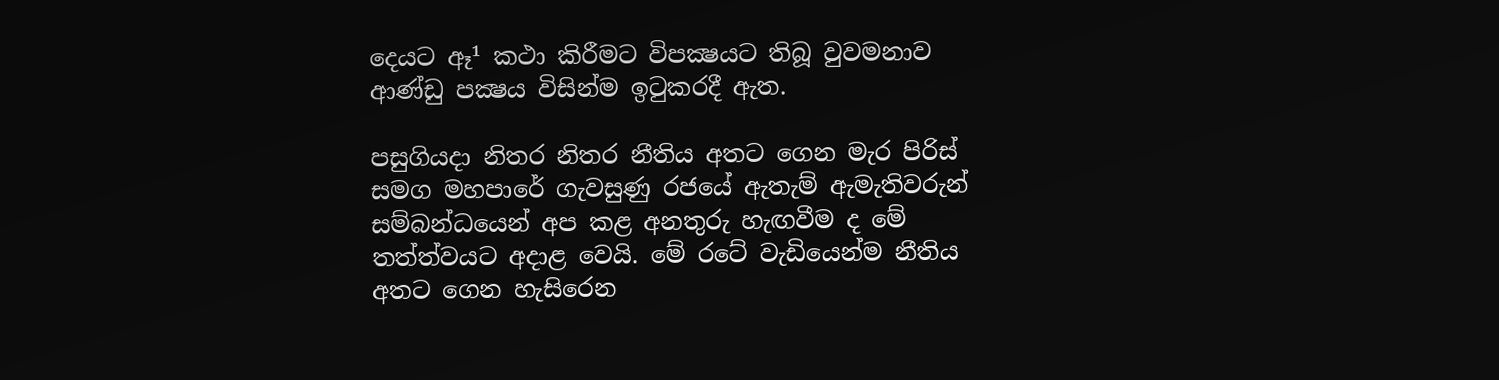දෙයට ඈ¹ කථා කිරීමට විපක්‍ෂයට තිබූ වුවමනාව ආණ්‌ඩු පක්‍ෂය විසින්ම ඉටුකරදී ඇත.

පසුගියදා නිතර නිතර නීතිය අතට ගෙන මැර පිරිස්‌ සමග මහපාරේ ගැවසුණු රජයේ ඇතැම් ඇමැතිවරුන් සම්බන්ධයෙන් අප කළ අනතුරු හැඟවීම ද මේ තත්ත්වයට අදාළ වෙයි. මේ රටේ වැඩියෙන්ම නීතිය අතට ගෙන හැසිරෙන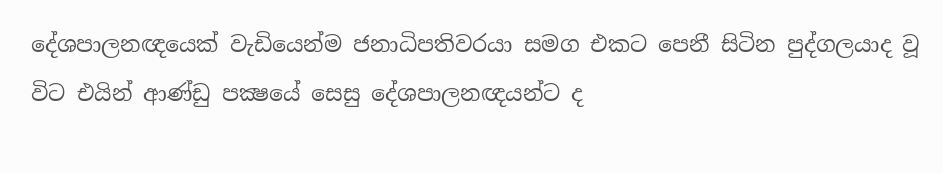දේශපාලනඥයෙක්‌ වැඩියෙන්ම ජනාධිපතිවරයා සමග එකට පෙනී සිටින පුද්ගලයාද වූ විට එයින් ආණ්‌ඩු පක්‍ෂයේ සෙසු දේශපාලනඥයන්ට ද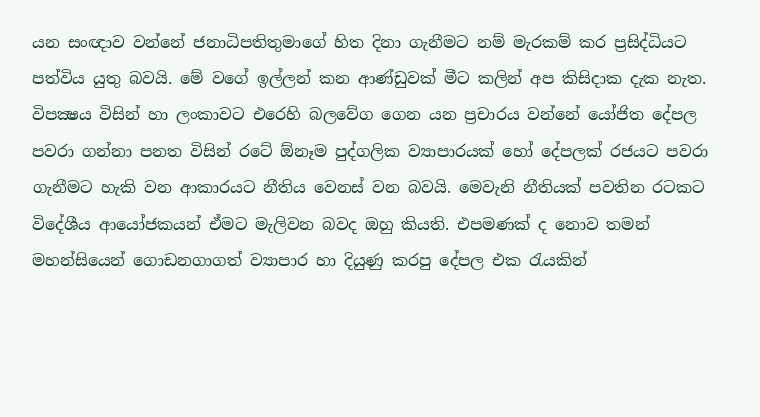යන සංඥාව වන්නේ ජනාධිපතිතුමාගේ හිත දිනා ගැනීමට නම් මැරකම් කර ප්‍රසිද්ධියට පත්විය යුතු බවයි. මේ වගේ ඉල්ලන් කන ආණ්‌ඩුවක්‌ මීට කලින් අප කිසිදාක දැක නැත. විපක්‍ෂය විසින් හා ලංකාවට එරෙහි බලවේග ගෙන යන ප්‍රචාරය වන්නේ යෝජිත දේපල පවරා ගන්නා පනත විසින් රටේ ඕනෑම පුද්ගලික ව්‍යාපාරයක්‌ හෝ දේපලක්‌ රජයට පවරා ගැනීමට හැකි වන ආකාරයට නීතිය වෙනස්‌ වන බවයි. මෙවැනි නීතියක්‌ පවතින රටකට විදේශීය ආයෝජකයන් ඒමට මැලිවන බවද ඔහු කියති. එපමණක්‌ ද නොව තමන් මහන්සියෙන් ගොඩනගාගත් ව්‍යාපාර හා දියුණු කරපු දේපල එක රැයකින්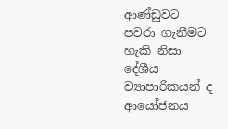ආණ්‌ඩුවට පවරා ගැනීමට හැකි නිසා දේශීය ව්‍යාපාරිකයන් ද ආයෝජනය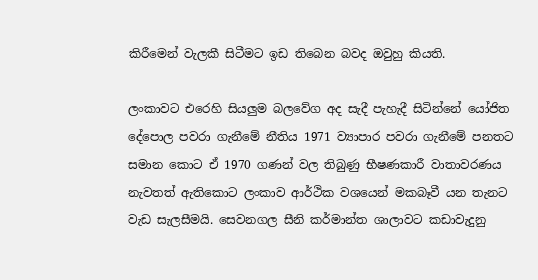කිරීමෙන් වැලකී සිටීමට ඉඩ තිබෙන බවද ඔවුහු කියති.

ලංකාවට එරෙහි සියලුම බලවේග අද සැදී පැහැදී සිටින්නේ යෝජිත දේපොල පවරා ගැනීමේ නීතිය 1971 ව්‍යාපාර පවරා ගැනීමේ පනතට සමාන කොට ඒ 1970 ගණන් වල තිබුණු භීෂණකාරී වාතාවරණය නැවතත් ඇතිකොට ලංකාව ආර්ථික වශයෙන් මකබෑවී යන තැනට වැඩ සැලසීමයි. සෙවනගල සීනි කර්මාන්ත ශාලාවට කඩාවැදුනු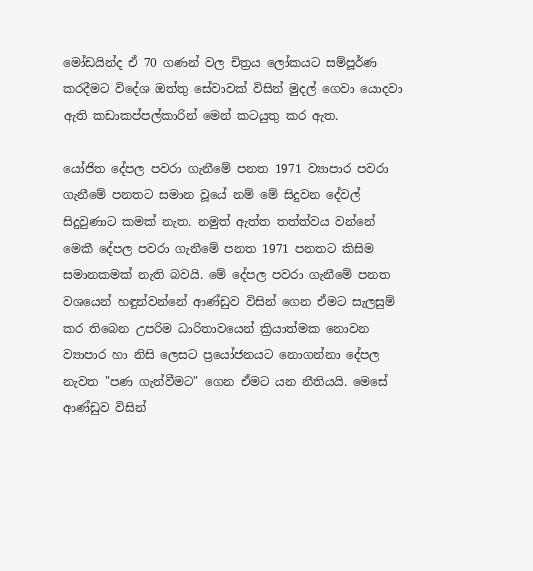මෝඩයින්ද ඒ 70 ගණන් වල චිත්‍රය ලෝකයට සම්පූර්ණ කරදීමට විදේශ ඔත්තු සේවාවක්‌ විසින් මුදල් ගෙවා යොදවා ඇති කඩාකප්පල්කාරින් මෙන් කටයුතු කර ඇත.

යෝජිත දේපල පවරා ගැනීමේ පනත 1971 ව්‍යාපාර පවරා ගැනීමේ පනතට සමාන වූයේ නම් මේ සිදුවන දේවල් සිදුවුණාට කමක්‌ නැත. නමුත් ඇත්ත තත්ත්වය වන්නේ මෙකී දේපල පවරා ගැනීමේ පනත 1971 පනතට කිසිම සමානකමක්‌ නැති බවයි. මේ දේපල පවරා ගැනීමේ පනත වශයෙන් හඳුන්වන්නේ ආණ්‌ඩුව විසින් ගෙන ඒමට සැලසුම් කර තිබෙන උපරිම ධාරිතාවයෙන් ක්‍රියාත්මක නොවන ව්‍යාපාර හා නිසි ලෙසට ප්‍රයෝජනයට නොගන්නා දේපල නැවත "පණ ගැන්වීමට" ගෙන ඒමට යන නීතියයි. මෙසේ ආණ්‌ඩුව විසින්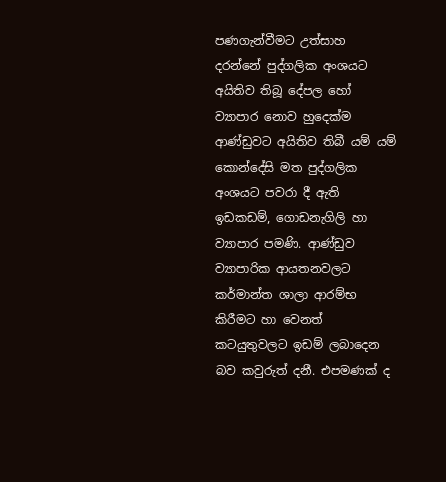පණගැන්වීමට උත්සාහ දරන්නේ පුද්ගලික අංශයට අයිතිව තිබූ දේපල හෝ ව්‍යාපාර නොව හුදෙක්‌ම ආණ්‌ඩුවට අයිතිව තිබී යම් යම් කොන්දේසි මත පුද්ගලික අංශයට පවරා දී ඇති ඉඩකඩම්, ගොඩනැගිලි හා ව්‍යාපාර පමණි. ආණ්‌ඩුව ව්‍යාපාරික ආයතනවලට කර්මාන්ත ශාලා ආරම්භ කිරීමට හා වෙනත් කටයුතුවලට ඉඩම් ලබාදෙන බව කවුරුත් දනී. එපමණක්‌ ද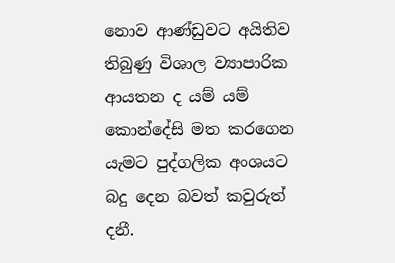නොව ආණ්‌ඩුවට අයිතිව තිබුණු විශාල ව්‍යාපාරික ආයතන ද යම් යම් කොන්දේසි මත කරගෙන යැමට පුද්ගලික අංශයට බදු දෙන බවත් කවුරුත් දනී.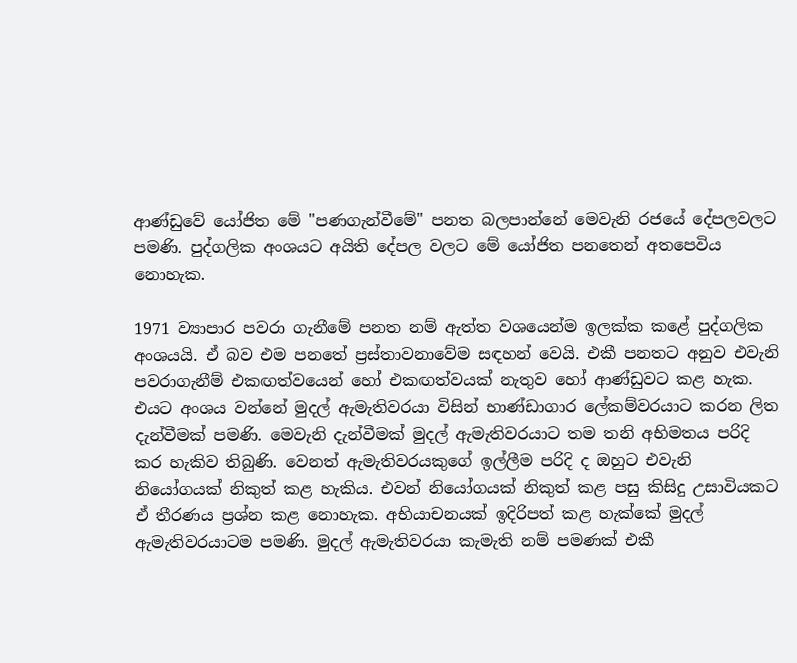ආණ්‌ඩුවේ යෝජිත මේ "පණගැන්වීමේ" පනත බලපාන්නේ මෙවැනි රජයේ දේපලවලට පමණි. පුද්ගලික අංශයට අයිති දේපල වලට මේ යෝජිත පනතෙන් අතපෙවිය නොහැක.

1971 ව්‍යාපාර පවරා ගැනීමේ පනත නම් ඇත්ත වශයෙන්ම ඉලක්‌ක කළේ පුද්ගලික අංශයයි. ඒ බව එම පනතේ ප්‍රස්‌තාවනාවේම සඳහන් වෙයි. එකී පනතට අනුව එවැනි පවරාගැනීම් එකඟත්වයෙන් හෝ එකඟත්වයක්‌ නැතුව හෝ ආණ්‌ඩුවට කළ හැක. එයට අංශය වන්නේ මුදල් ඇමැතිවරයා විසින් භාණ්‌ඩාගාර ලේකම්වරයාට කරන ලිත දැන්වීමක්‌ පමණි. මෙවැනි දැන්වීමක්‌ මුදල් ඇමැතිවරයාට තම තනි අභිමතය පරිදි කර හැකිව තිබුණි. වෙනත් ඇමැතිවරයකුගේ ඉල්ලීම පරිදි ද ඔහුට එවැනි නියෝගයක්‌ නිකුත් කළ හැකිය. එවන් නියෝගයක්‌ නිකුත් කළ පසු කිසිදු උසාවියකට ඒ තීරණය ප්‍රශ්න කළ නොහැක. අභියාචනයක්‌ ඉදිරිපත් කළ හැක්‌කේ මුදල් ඇමැතිවරයාටම පමණි. මුදල් ඇමැතිවරයා කැමැති නම් පමණක්‌ එකී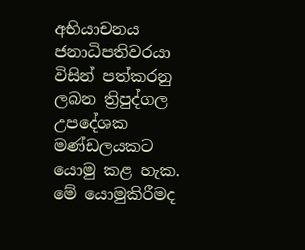අභියාචනය ජනාධිපතිවරයා විසින් පත්කරනු ලබන ත්‍රිපුද්ගල උපදේශක මණ්‌ඩලයකට යොමු කළ හැක. මේ යොමුකිරීමද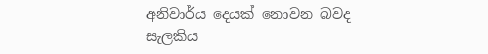අනිවාර්ය දෙයක්‌ නොවන බවද සැලකිය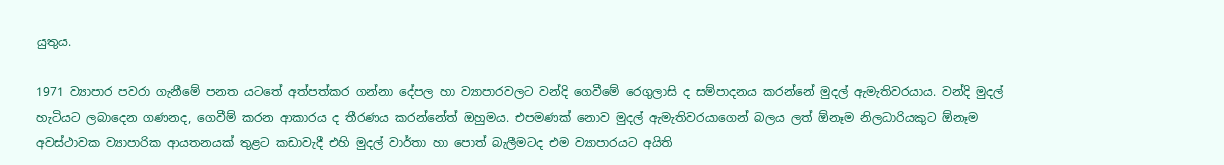යුතුය.

1971 ව්‍යාපාර පවරා ගැනීමේ පනත යටතේ අත්පත්කර ගන්නා දේපල හා ව්‍යාපාරවලට වන්දි ගෙවීමේ රෙගුලාසි ද සම්පාදනය කරන්නේ මුදල් ඇමැතිවරයාය. වන්දි මුදල් හැටියට ලබාදෙන ගණනද, ගෙවීම් කරන ආකාරය ද තීරණය කරන්නේත් ඔහුමය. එපමණක්‌ නොව මුදල් ඇමැතිවරයාගෙන් බලය ලත් ඕනෑම නිලධාරියකුට ඕනෑම අවස්‌ථාවක ව්‍යාපාරික ආයතනයක්‌ තුළට කඩාවැදී එහි මුදල් වාර්තා හා පොත් බැලීමටද එම ව්‍යාපාරයට අයිති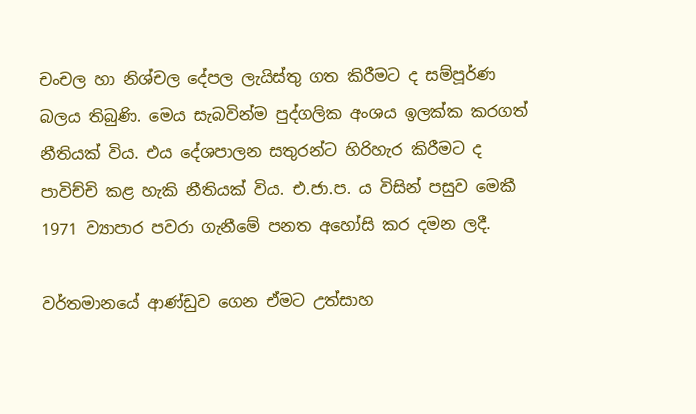චංචල හා නිශ්චල දේපල ලැයිස්‌තු ගත කිරීමට ද සම්පූර්ණ බලය තිබුණි. මෙය සැබවින්ම පුද්ගලික අංශය ඉලක්‌ක කරගත් නීතියක්‌ විය. එය දේශපාලන සතුරන්ට හිරිහැර කිරීමට ද පාවිච්චි කළ හැකි නීතියක්‌ විය. එ.ජා.ප. ය විසින් පසුව මෙකී 1971 ව්‍යාපාර පවරා ගැනීමේ පනත අහෝසි කර දමන ලදී.

වර්තමානයේ ආණ්‌ඩුව ගෙන ඒමට උත්සාහ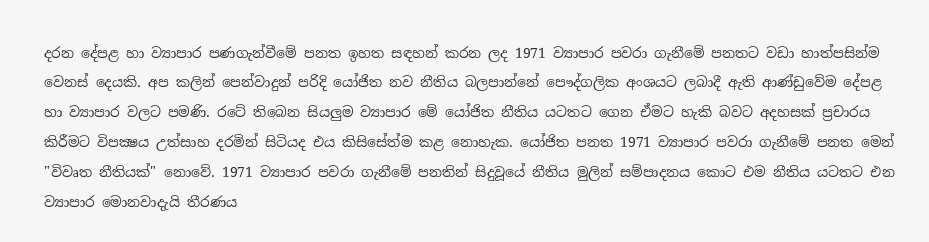දරන දේපළ හා ව්‍යාපාර පණගැන්වීමේ පනත ඉහත සඳහන් කරන ලද 1971 ව්‍යාපාර පවරා ගැනීමේ පනතට වඩා හාත්පසින්ම වෙනස්‌ දෙයකි. අප කලින් පෙන්වාදුන් පරිදි යෝජිත නව නීතිය බලපාන්නේ පෞද්ගලික අංශයට ලබාදී ඇති ආණ්‌ඩුවේම දේපළ හා ව්‍යාපාර වලට පමණි. රටේ තිබෙන සියලුම ව්‍යාපාර මේ යෝජිත නීතිය යටතට ගෙන ඒමට හැකි බවට අදහසක්‌ ප්‍රචාරය කිරීමට විපක්‍ෂය උත්සාහ දරමින් සිටියද එය කිසිසේත්ම කළ නොහැක. යෝජිත පනත 1971 ව්‍යාපාර පවරා ගැනීමේ පනත මෙන් "විවෘත නීතියක්‌" නොවේ. 1971 ව්‍යාපාර පවරා ගැනීමේ පනතින් සිදුවූයේ නීතිය මුලින් සම්පාදනය කොට එම නීතිය යටතට එන ව්‍යාපාර මොනවාදැයි තීරණය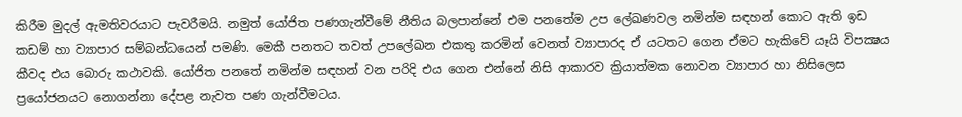කිරීම මුදල් ඇමතිවරයාට පැවරීමයි. නමුත් යෝජිත පණගැන්වීමේ නීතිය බලපාන්නේ එම පනතේම උප ලේඛණවල නමින්ම සඳහන් කොට ඇති ඉඩ කඩම් හා ව්‍යාපාර සම්බන්ධයෙන් පමණි. මෙකී පනතට තවත් උපලේඛන එකතු කරමින් වෙනත් ව්‍යාපාරද ඒ යටතට ගෙන ඒමට හැකිවේ යෑයි විපක්‍ෂය කීවද එය බොරු කථාවකි. යෝජිත පනතේ නමින්ම සඳහන් වන පරිදි එය ගෙන එන්නේ නිසි ආකාරව ක්‍රියාත්මක නොවන ව්‍යාපාර හා නිසිලෙස ප්‍රයෝජනයට නොගන්නා දේපළ නැවත පණ ගැන්වීමටය.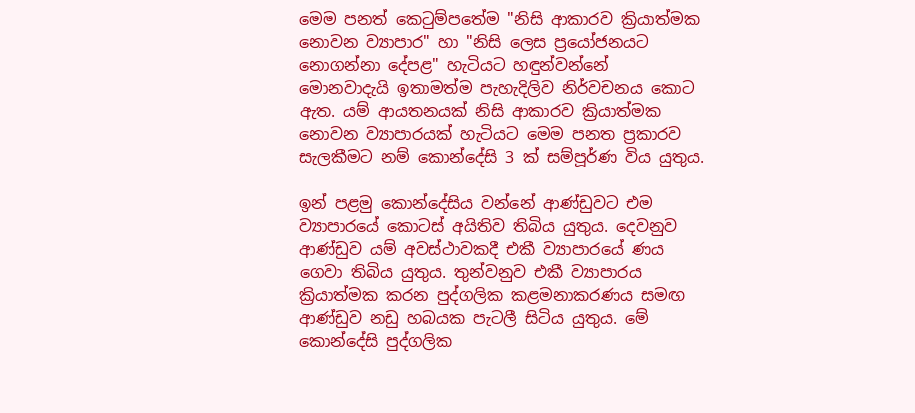මෙම පනත් කෙටුම්පතේම "නිසි ආකාරව ක්‍රියාත්මක නොවන ව්‍යාපාර" හා "නිසි ලෙස ප්‍රයෝජනයට නොගන්නා දේපළ" හැටියට හඳුන්වන්නේ මොනවාදැයි ඉතාමත්ම පැහැදිලිව නිර්වචනය කොට ඇත. යම් ආයතනයක්‌ නිසි ආකාරව ක්‍රියාත්මක නොවන ව්‍යාපාරයක්‌ හැටියට මෙම පනත ප්‍රකාරව සැලකීමට නම් කොන්දේසි 3 ක්‌ සම්පූර්ණ විය යුතුය.

ඉන් පළමු කොන්දේසිය වන්නේ ආණ්‌ඩුවට එම ව්‍යාපාරයේ කොටස්‌ අයිතිව තිබිය යුතුය. දෙවනුව ආණ්‌ඩුව යම් අවස්‌ථාවකදී එකී ව්‍යාපාරයේ ණය ගෙවා තිබිය යුතුය. තුන්වනුව එකී ව්‍යාපාරය ක්‍රියාත්මක කරන පුද්ගලික කළමනාකරණය සමඟ ආණ්‌ඩුව නඩු හබයක පැටලී සිටිය යුතුය. මේ කොන්දේසි පුද්ගලික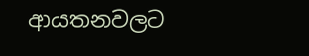ආයතනවලට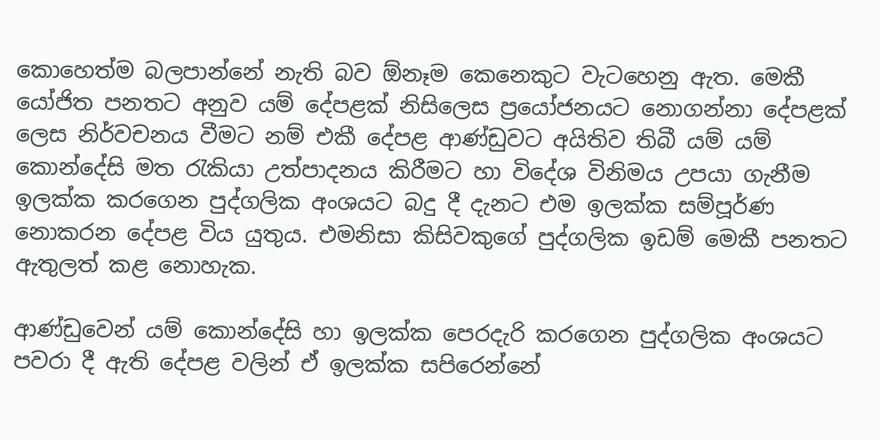කොහෙත්ම බලපාන්නේ නැති බව ඕනෑම කෙනෙකුට වැටහෙනු ඇත. මෙකී යෝජිත පනතට අනුව යම් දේපළක්‌ නිසිලෙස ප්‍රයෝජනයට නොගන්නා දේපළක්‌ ලෙස නිර්වචනය වීමට නම් එකී දේපළ ආණ්‌ඩුවට අයිතිව තිබී යම් යම් කොන්දේසි මත රැකියා උත්පාදනය කිරීමට හා විදේශ විනිමය උපයා ගැනීම ඉලක්‌ක කරගෙන පුද්ගලික අංශයට බදු දී දැනට එම ඉලක්‌ක සම්පූර්ණ නොකරන දේපළ විය යුතුය. එමනිසා කිසිවකුගේ පුද්ගලික ඉඩම් මෙකී පනතට ඇතුලත් කළ නොහැක.

ආණ්‌ඩුවෙන් යම් කොන්දේසි හා ඉලක්‌ක පෙරදැරි කරගෙන පුද්ගලික අංශයට පවරා දී ඇති දේපළ වලින් ඒ ඉලක්‌ක සපිරෙන්නේ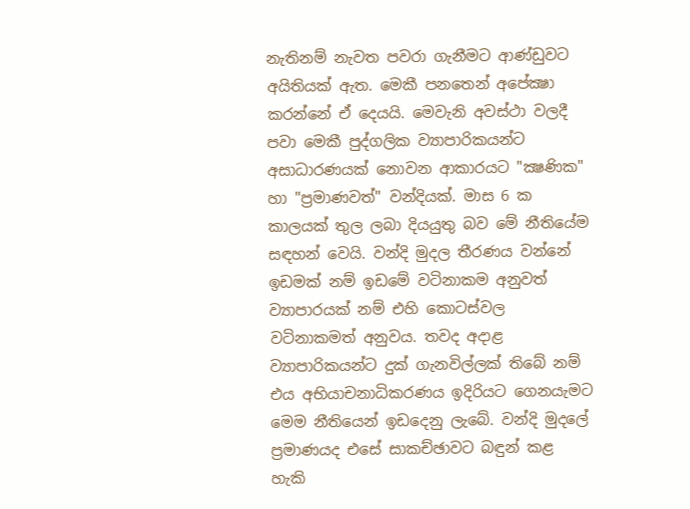නැතිනම් නැවත පවරා ගැනීමට ආණ්‌ඩුවට අයිතියක්‌ ඇත. මෙකී පනතෙන් අපේක්‍ෂා කරන්නේ ඒ දෙයයි. මෙවැනි අවස්‌ථා වලදී පවා මෙකී පුද්ගලික ව්‍යාපාරිකයන්ට අසාධාරණයක්‌ නොවන ආකාරයට "ක්‍ෂණික" හා "ප්‍රමාණවත්" වන්දියක්‌. මාස 6 ක කාලයක්‌ තුල ලබා දියයුතු බව මේ නීතියේම සඳහන් වෙයි. වන්දි මුදල තීරණය වන්නේ ඉඩමක්‌ නම් ඉඩමේ වටිනාකම අනුවත් ව්‍යාපාරයක්‌ නම් එහි කොටස්‌වල වටිනාකමත් අනුවය. තවද අදාළ ව්‍යාපාරිකයන්ට දුක්‌ ගැනවිල්ලක්‌ තිබේ නම් එය අභියාචනාධිකරණය ඉදිරියට ගෙනයැමට මෙම නීතියෙන් ඉඩදෙනු ලැබේ. වන්දි මුදලේ ප්‍රමාණයද එසේ සාකච්ඡාවට බඳුන් කළ හැකි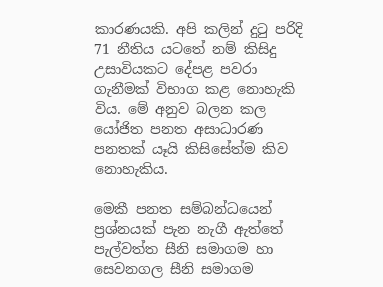කාරණයකි. අපි කලින් දුටු පරිදි 71 නීතිය යටතේ නම් කිසිදු උසාවියකට දේපළ පවරා ගැනීමක්‌ විභාග කළ නොහැකි විය. මේ අනුව බලන කල යෝජිත පනත අසාධාරණ පනතක්‌ යෑයි කිසිසේත්ම කිව නොහැකිය.

මෙකී පනත සම්බන්ධයෙන් ප්‍රශ්නයක්‌ පැන නැගී ඇත්තේ පැල්වත්ත සීනි සමාගම හා සෙවනගල සීනි සමාගම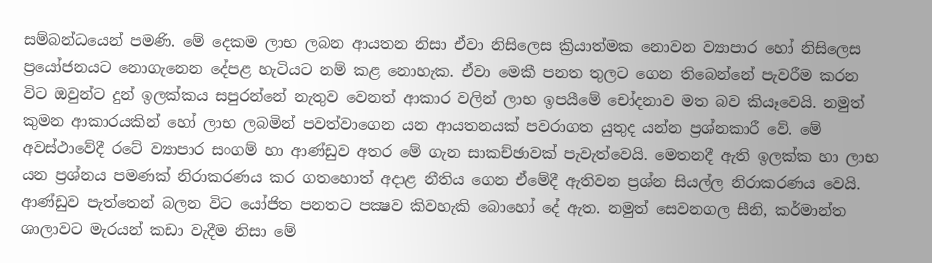සම්බන්ධයෙන් පමණි. මේ දෙකම ලාභ ලබන ආයතන නිසා ඒවා නිසිලෙස ක්‍රියාත්මක නොවන ව්‍යාපාර හෝ නිසිලෙස ප්‍රයෝජනයට නොගැනෙන දේපළ හැටියට නම් කළ නොහැක. ඒවා මෙකී පනත තුලට ගෙන තිබෙන්නේ පැවරීම කරන විට ඔවුන්ට දුන් ඉලක්‌කය සපුරන්නේ නැතුව වෙනත් ආකාර වලින් ලාභ ඉපයීමේ චෝදනාව මත බව කියෑවෙයි. නමුත් කුමන ආකාරයකින් හෝ ලාභ ලබමින් පවත්වාගෙන යන ආයතනයක්‌ පවරාගත යුතුද යන්න ප්‍රශ්නකාරී වේ. මේ අවස්‌ථාවේදී රටේ ව්‍යාපාර සංගම් හා ආණ්‌ඩුව අතර මේ ගැන සාකච්ඡාවක්‌ පැවැත්වෙයි. මෙතනදී ඇති ඉලක්‌ක හා ලාභ යන ප්‍රශ්නය පමණක්‌ නිරාකරණය කර ගතහොත් අදාළ නීතිය ගෙන ඒමේදී ඇතිවන ප්‍රශ්න සියල්ල නිරාකරණය වෙයි. ආණ්‌ඩුව පැත්තෙන් බලන විට යෝජිත පනතට පක්‍ෂව කිවහැකි බොහෝ දේ ඇත. නමුත් සෙවනගල සීනි, කර්මාන්ත ශාලාවට මැරයන් කඩා වැදීම නිසා මේ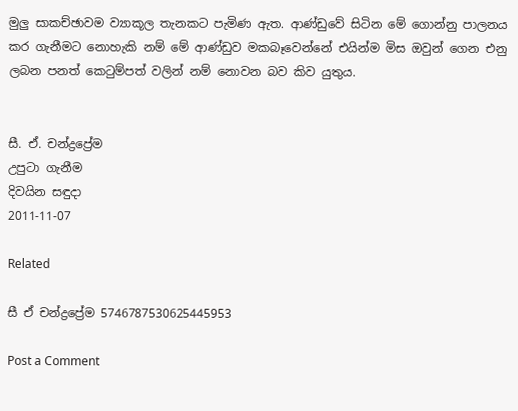මුලු සාකච්ඡාවම ව්‍යාකූල තැනකට පැමිණ ඇත. ආණ්‌ඩුවේ සිටින මේ ගොන්නු පාලනය කර ගැනීමට නොහැකි නම් මේ ආණ්‌ඩුව මකබෑවෙන්නේ එයින්ම මිස ඔවුන් ගෙන එනු ලබන පනත් කෙටුම්පත් වලින් නම් නොවන බව කිව යුතුය.


සී. ඒ. චන්ද්‍රප්‍රේම
උපුටා ගැනීම
දිවයින සඳුදා
2011-11-07

Related

සී ඒ චන්ද්‍රප්‍රේම 5746787530625445953

Post a Comment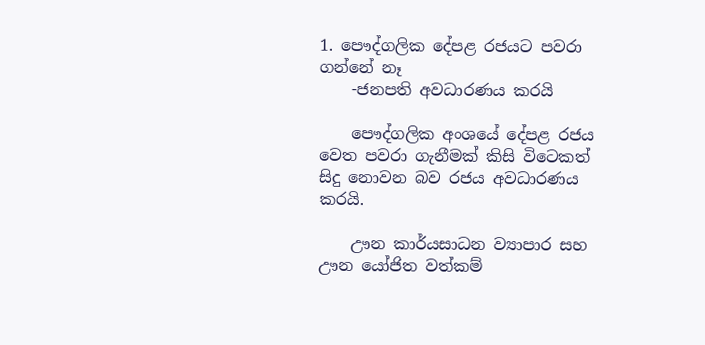1. පෞද්ගලික දේපළ රජයට පවරා ගන්නේ නෑ
    -ජනපති අවධාරණය කරයි

    පෞද්ගලික අංශයේ දේපළ රජය වෙත පවරා ගැනීමක් කිසි විටෙකත් සිදු නොවන බව රජය අවධාරණය කරයි.

    ඌන කාර්යසාධන ව්‍යාපාර සහ ඌන යෝජිත වත්කම්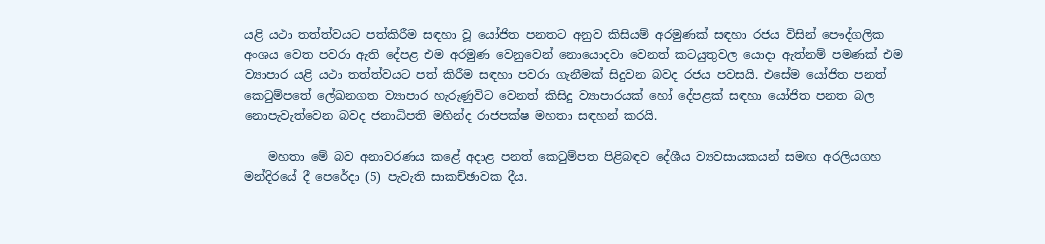යළි යථා තත්ත්වයට පත්කිරීම සඳහා වූ යෝජිත පනතට අනුව කිසියම් අරමුණක් සඳහා රජය විසින් පෞද්ගලික අංශය වෙත පවරා ඇති දේපළ එම අරමුණ වෙනුවෙන් නොයොදවා වෙනත් කටයුතුවල යොදා ඇත්නම් පමණක් එම ව්‍යාපාර යළි යථා තත්ත්වයට පත් කිරීම සඳහා පවරා ගැනීමක් සිදුවන බවද රජය පවසයි. එසේම යෝජිත පනත් කෙටුම්පතේ ලේඛනගත ව්‍යාපාර හැරුණුවිට වෙනත් කිසිදු ව්‍යාපාරයක් හෝ දේපළක් සඳහා යෝජිත පනත බල නොපැවැත්වෙන බවද ජනාධිපති මහින්ද රාජපක්ෂ මහතා සඳහන් කරයි.

    මහතා මේ බව අනාවරණය කළේ අදාළ පනත් කෙටුම්පත පිළිබඳව දේශීය ව්‍යවසායකයන් සමඟ අරලියගහ මන්දිරයේ දී පෙරේදා (5) පැවැති සාකච්ඡාවක දීය.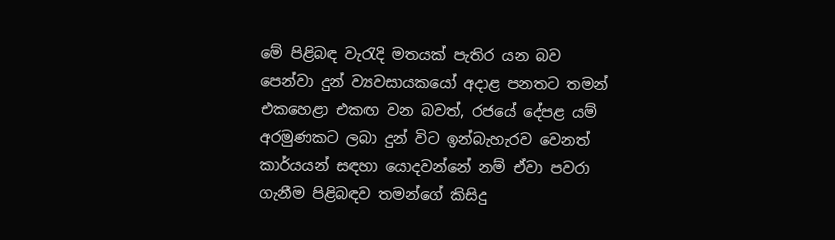මේ පිළිබඳ වැරැදි මතයක් පැතිර යන බව පෙන්වා දුන් ව්‍යවසායකයෝ අදාළ පනතට තමන් එකහෙළා එකඟ වන බවත්, රජයේ දේපළ යම් අරමුණකට ලබා දුන් විට ඉන්බැහැරව වෙනත් කාර්යයන් සඳහා යොදවන්නේ නම් ඒවා පවරා ගැනීම පිළිබඳව තමන්ගේ කිසිදු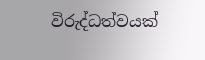විරුද්ධත්වයක්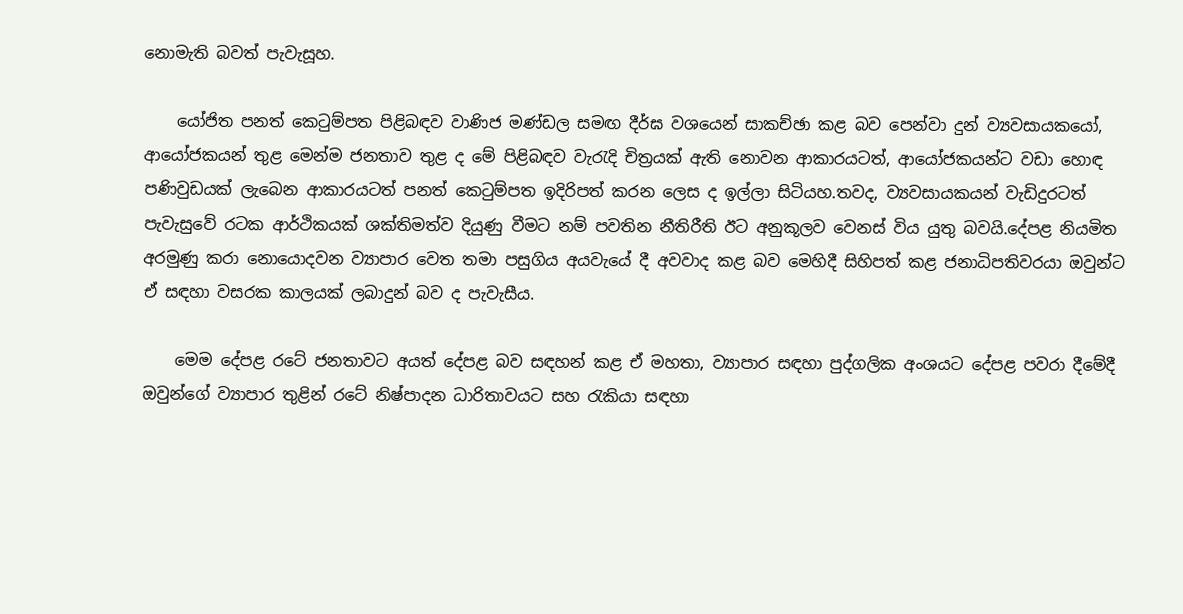නොමැති බවත් පැවැසූහ.

    යෝජිත පනත් කෙටුම්පත පිළිබඳව වාණිජ මණ්ඩල සමඟ දීර්ඝ වශයෙන් සාකච්ඡා කළ බව පෙන්වා දුන් ව්‍යවසායකයෝ, ආයෝජකයන් තුළ මෙන්ම ජනතාව තුළ ද මේ පිළිබඳව වැරැදි චිත්‍රයක් ඇති නොවන ආකාරයටත්, ආයෝජකයන්ට වඩා හොඳ පණිවුඩයක් ලැබෙන ආකාරයටත් පනත් කෙටුම්පත ඉදිරිපත් කරන ලෙස ද ඉල්ලා සිටියහ.තවද, ව්‍යවසායකයන් වැඩිදුරටත් පැවැසුවේ රටක ආර්ථිකයක් ශක්තිමත්ව දියුණු වීමට නම් පවතින නීතිරීති ඊට අනුකූලව වෙනස් විය යුතු බවයි.දේපළ නියමිත අරමුණු කරා නොයොදවන ව්‍යාපාර වෙත තමා පසුගිය අයවැයේ දී අවවාද කළ බව මෙහිදී සිහිපත් කළ ජනාධිපතිවරයා ඔවුන්ට ඒ සඳහා වසරක කාලයක් ලබාදුන් බව ද පැවැසීය.

    මෙම දේපළ රටේ ජනතාවට අයත් දේපළ බව සඳහන් කළ ඒ මහතා, ව්‍යාපාර සඳහා පුද්ගලික අංශයට දේපළ පවරා දීමේදී ඔවුන්ගේ ව්‍යාපාර තුළින් රටේ නිෂ්පාදන ධාරිතාවයට සහ රැකියා සඳහා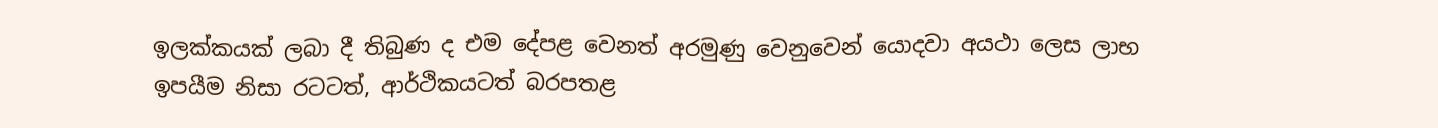ඉලක්කයක් ලබා දී තිබුණ ද එම දේපළ වෙනත් අරමුණු වෙනුවෙන් යොදවා අයථා ලෙස ලාභ ඉපයීම නිසා රටටත්, ආර්ථිකයටත් බරපතළ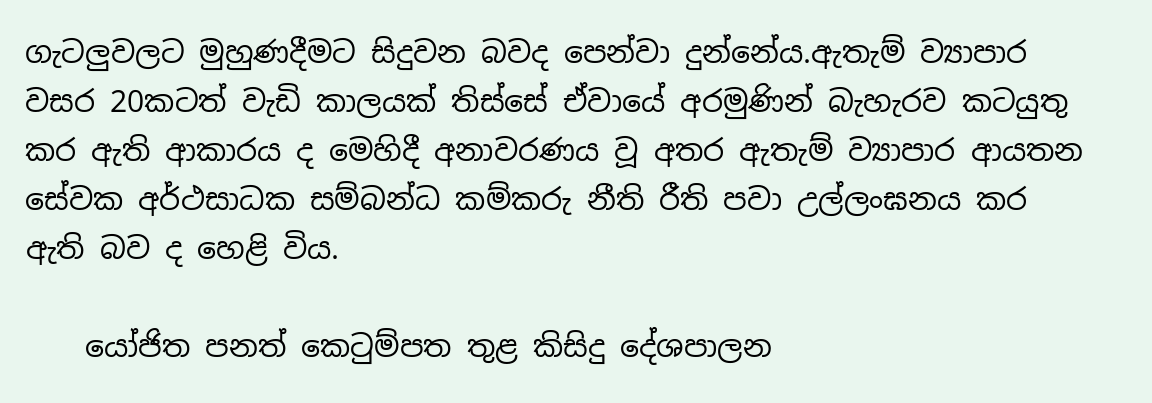ගැටලුවලට මුහුණදීමට සිදුවන බවද පෙන්වා දුන්නේය.ඇතැම් ව්‍යාපාර වසර 20කටත් වැඩි කාලයක් තිස්සේ ඒවායේ අරමුණින් බැහැරව කටයුතු කර ඇති ආකාරය ද මෙහිදී අනාවරණය වූ අතර ඇතැම් ව්‍යාපාර ආයතන සේවක අර්ථසාධක සම්බන්ධ කම්කරු නීති රීති පවා උල්ලංඝනය කර ඇති බව ද හෙළි විය.

    යෝජිත පනත් කෙටුම්පත තුළ කිසිදු දේශපාලන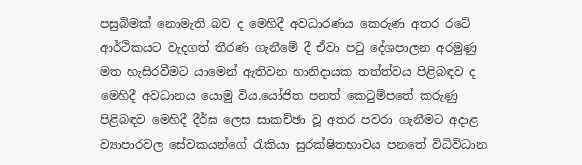පසුබිමක් නොමැති බව ද මෙහිදී අවධාරණය කෙරුණ අතර රටේ ආර්ථිකයට වැදගත් තීරණ ගැනීමේ දී ඒවා පටු දේශපාලන අරමුණු මත හැසිරවීමට යාමෙන් ඇතිවන හානිදායක තත්ත්වය පිළිබඳව ද මෙහිදී අවධානය යොමු විය.යෝජිත පනත් කෙටුම්පතේ කරුණු පිළිබඳව මෙහිදී දීර්ඝ ලෙස සාකච්ඡා වූ අතර පවරා ගැනීමට අදාළ ව්‍යාපාරවල සේවකයන්ගේ රැකියා සුරක්ෂිතභාවය පනතේ විධිවිධාන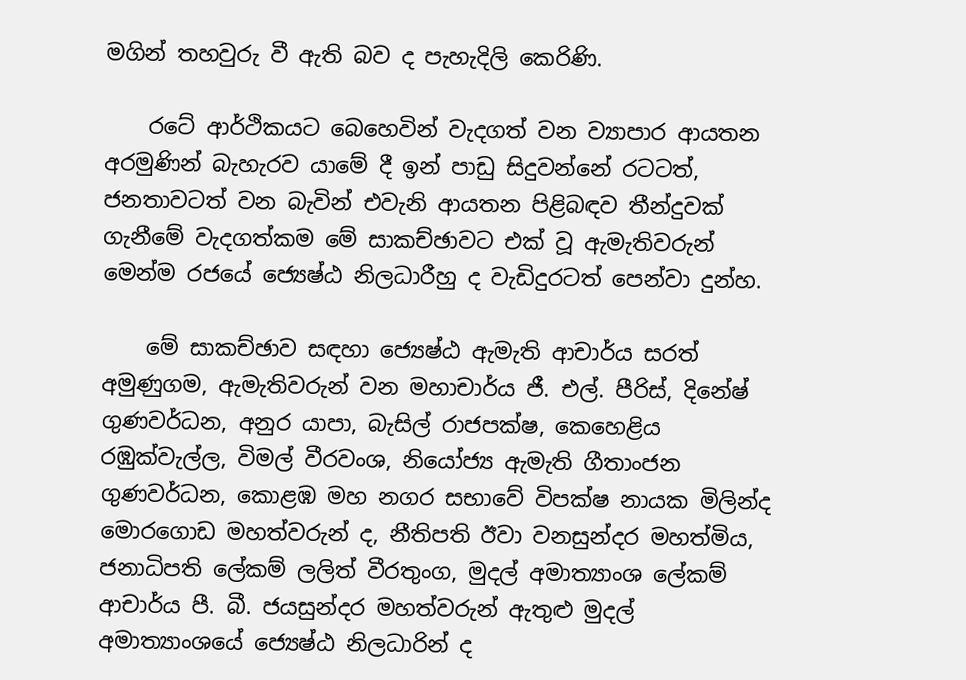මගින් තහවුරු වී ඇති බව ද පැහැදිලි කෙරිණි.

    රටේ ආර්ථිකයට බෙහෙවින් වැදගත් වන ව්‍යාපාර ආයතන අරමුණින් බැහැරව යාමේ දී ඉන් පාඩු සිදුවන්නේ රටටත්, ජනතාවටත් වන බැවින් එවැනි ආයතන පිළිබඳව තීන්දුවක් ගැනීමේ වැදගත්කම මේ සාකච්ඡාවට එක් වූ ඇමැතිවරුන් මෙන්ම රජයේ ජ්‍යෙෂ්ඨ නිලධාරීහු ද වැඩිදුරටත් පෙන්වා දුන්හ.

    මේ සාකච්ඡාව සඳහා ජ්‍යෙෂ්ඨ ඇමැති ආචාර්ය සරත් අමුණුගම, ඇමැතිවරුන් වන මහාචාර්ය ජී. එල්. පීරිස්, දිනේෂ් ගුණවර්ධන, අනුර යාපා, බැසිල් රාජපක්ෂ, කෙහෙළිය රඹුක්වැල්ල, විමල් වීරවංශ, නියෝජ්‍ය ඇමැති ගීතාංජන ගුණවර්ධන, කොළඹ මහ නගර සභාවේ විපක්ෂ නායක මිලින්ද මොරගොඩ මහත්වරුන් ද, නීතිපති ඊවා වනසුන්දර මහත්මිය, ජනාධිපති ලේකම් ලලිත් වීරතුංග, මුදල් අමාත්‍යාංශ ලේකම් ආචාර්ය පී. බී. ජයසුන්දර මහත්වරුන් ඇතුළු මුදල් අමාත්‍යාංශයේ ජ්‍යෙෂ්ඨ නිලධාරින් ද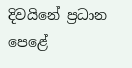දිවයිනේ ප්‍රධාන පෙළේ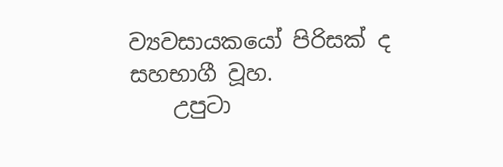ව්‍යවසායකයෝ පිරිසක් ද සහභාගී වූහ.
    උපුටා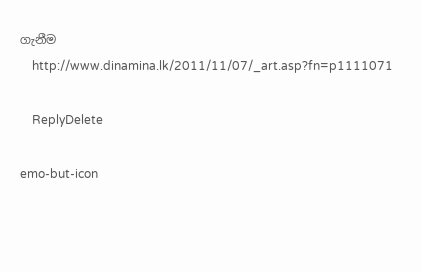ගැනීම
    http://www.dinamina.lk/2011/11/07/_art.asp?fn=p1111071

    ReplyDelete

emo-but-icon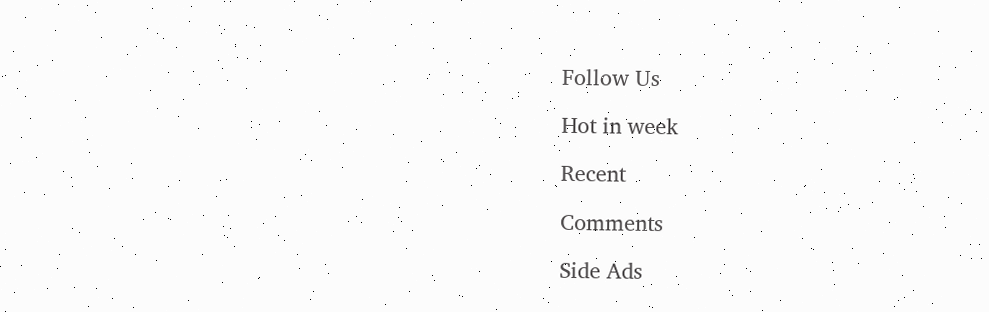Follow Us

Hot in week

Recent

Comments

Side Ads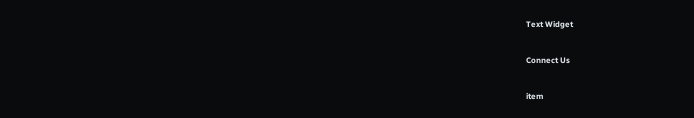Text Widget

Connect Us

item